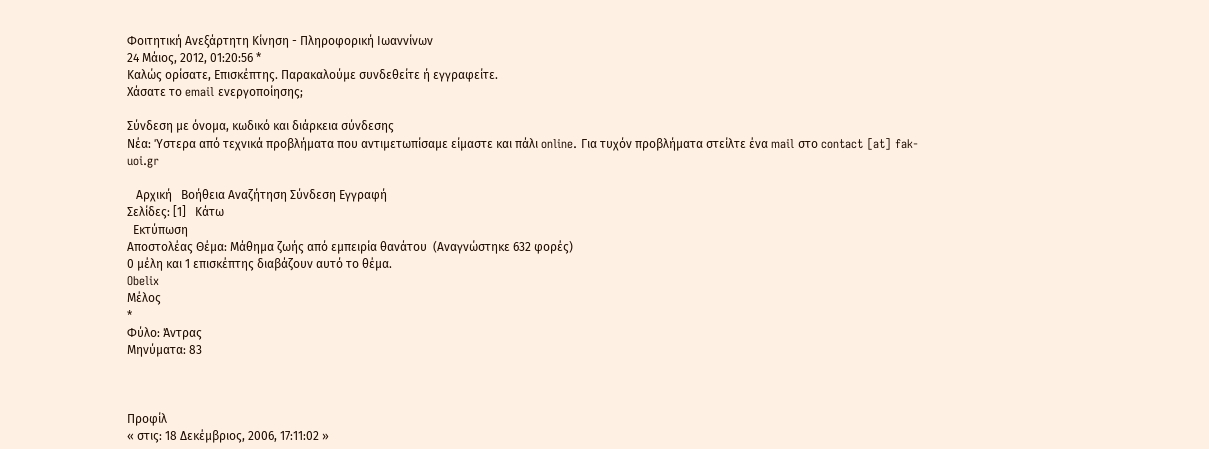Φοιτητική Ανεξάρτητη Κίνηση - Πληροφορική Ιωαννίνων
24 Μάιος, 2012, 01:20:56 *
Καλώς ορίσατε, Επισκέπτης. Παρακαλούμε συνδεθείτε ή εγγραφείτε.
Χάσατε το email ενεργοποίησης;

Σύνδεση με όνομα, κωδικό και διάρκεια σύνδεσης
Νέα: Ύστερα από τεχνικά προβλήματα που αντιμετωπίσαμε είμαστε και πάλι online. Για τυχόν προβλήματα στείλτε ένα mail στο contact [at] fak-uoi.gr

   Αρχική   Βοήθεια Αναζήτηση Σύνδεση Εγγραφή
Σελίδες: [1]   Κάτω
  Εκτύπωση
Αποστολέας Θέμα: Μάθημα ζωής από εμπειρία θανάτου  (Αναγνώστηκε 632 φορές)
0 μέλη και 1 επισκέπτης διαβάζουν αυτό το θέμα.
Obelix
Μέλος
*
Φύλο: Άντρας
Μηνύματα: 83



Προφίλ
« στις: 18 Δεκέμβριος, 2006, 17:11:02 »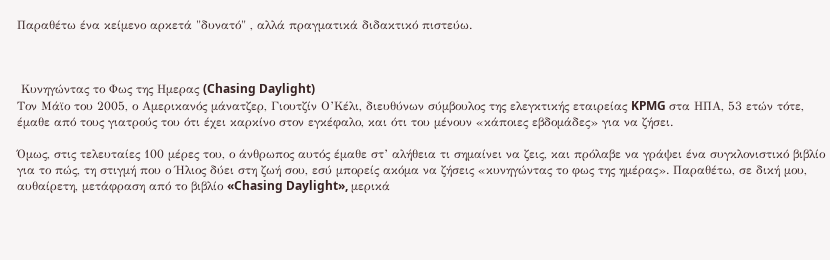Παραθέτω ένα κείμενο αρκετά "δυνατό" , αλλά πραγματικά διδακτικό πιστεύω.



 Κυνηγώντας το Φως της Ημερας (Chasing Daylight)
Τον Μάϊο του 2005, ο Αμερικανός μάνατζερ, Γιουτζίν Ο’Κέλι, διευθύνων σύμβουλος της ελεγκτικής εταιρείας KPMG στα ΗΠΑ, 53 ετών τότε, έμαθε από τους γιατρούς του ότι έχει καρκίνο στον εγκέφαλο, και ότι του μένουν «κάποιες εβδομάδες» για να ζήσει.

Όμως, στις τελευταίες 100 μέρες του, ο άνθρωπος αυτός έμαθε στ’ αλήθεια τι σημαίνει να ζεις, και πρόλαβε να γράψει ένα συγκλονιστικό βιβλίο για το πώς, τη στιγμή που ο Ήλιος δύει στη ζωή σου, εσύ μπορείς ακόμα να ζήσεις «κυνηγώντας το φως της ημέρας». Παραθέτω, σε δική μου, αυθαίρετη, μετάφραση από το βιβλίο «Chasing Daylight», μερικά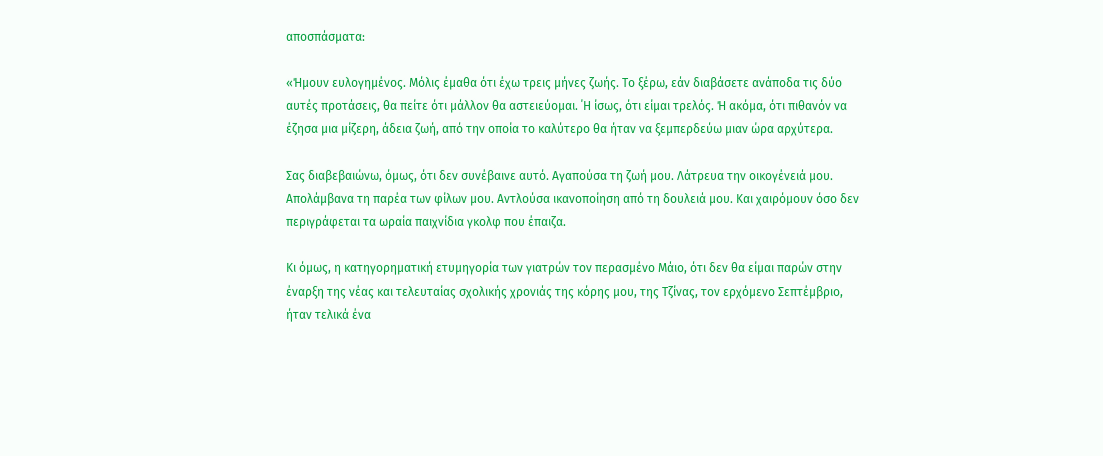αποσπάσματα:

«Ήμουν ευλογημένος. Μόλις έμαθα ότι έχω τρεις μήνες ζωής. Το ξέρω, εάν διαβάσετε ανάποδα τις δύο αυτές προτάσεις, θα πείτε ότι μάλλον θα αστειεύομαι. ΄Η ίσως, ότι είμαι τρελός. Ή ακόμα, ότι πιθανόν να έζησα μια μίζερη, άδεια ζωή, από την οποία το καλύτερο θα ήταν να ξεμπερδεύω μιαν ώρα αρχύτερα.

Σας διαβεβαιώνω, όμως, ότι δεν συνέβαινε αυτό. Αγαπούσα τη ζωή μου. Λάτρευα την οικογένειά μου. Απολάμβανα τη παρέα των φίλων μου. Αντλούσα ικανοποίηση από τη δουλειά μου. Και χαιρόμουν όσο δεν περιγράφεται τα ωραία παιχνίδια γκολφ που έπαιζα.

Κι όμως, η κατηγορηματική ετυμηγορία των γιατρών τον περασμένο Μάιο, ότι δεν θα είμαι παρών στην έναρξη της νέας και τελευταίας σχολικής χρονιάς της κόρης μου, της Τζίνας, τον ερχόμενο Σεπτέμβριο, ήταν τελικά ένα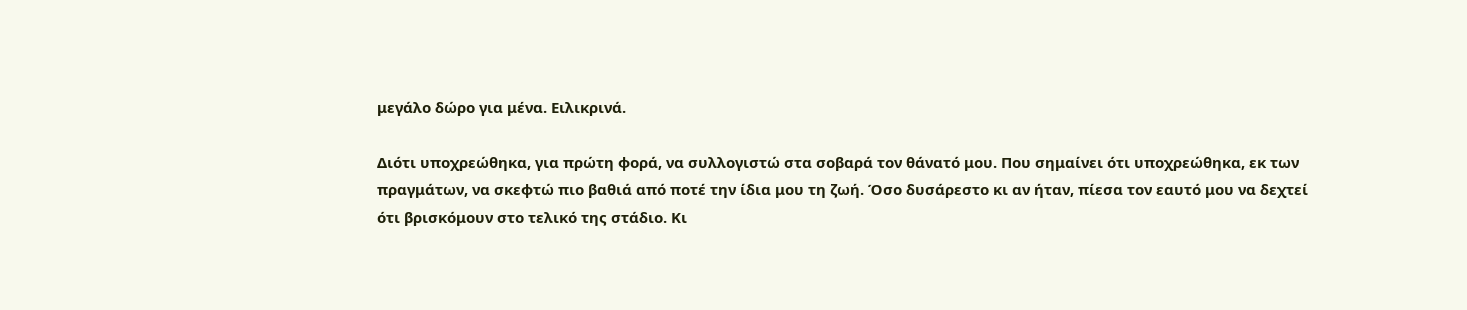μεγάλο δώρο για μένα. Ειλικρινά.

Διότι υποχρεώθηκα, για πρώτη φορά, να συλλογιστώ στα σοβαρά τον θάνατό μου. Που σημαίνει ότι υποχρεώθηκα, εκ των πραγμάτων, να σκεφτώ πιο βαθιά από ποτέ την ίδια μου τη ζωή. Όσο δυσάρεστο κι αν ήταν, πίεσα τον εαυτό μου να δεχτεί ότι βρισκόμουν στο τελικό της στάδιο. Κι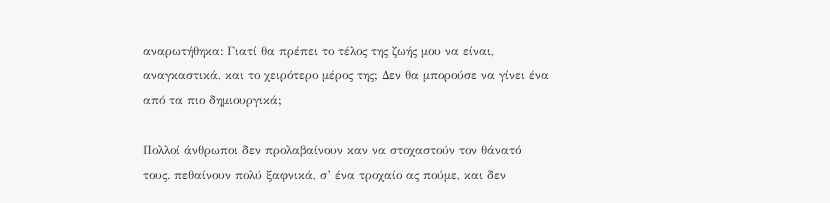αναρωτήθηκα: Γιατί θα πρέπει το τέλος της ζωής μου να είναι, αναγκαστικά, και το χειρότερο μέρος της; Δεν θα μπορούσε να γίνει ένα από τα πιο δημιουργικά;

Πολλοί άνθρωποι δεν προλαβαίνουν καν να στοχαστούν τον θάνατό τους. πεθαίνουν πολύ ξαφνικά, σ’ ένα τροχαίο ας πούμε, και δεν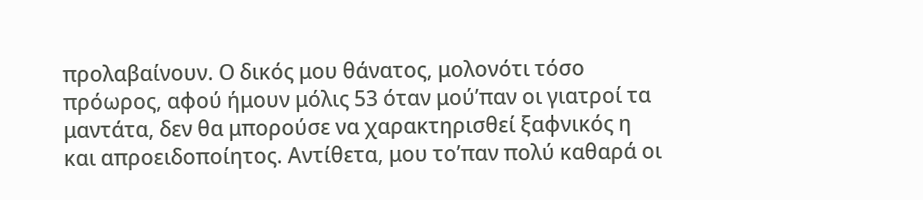προλαβαίνουν. Ο δικός μου θάνατος, μολονότι τόσο πρόωρος, αφού ήμουν μόλις 53 όταν μού’παν οι γιατροί τα μαντάτα, δεν θα μπορούσε να χαρακτηρισθεί ξαφνικός η και απροειδοποίητος. Αντίθετα, μου το’παν πολύ καθαρά οι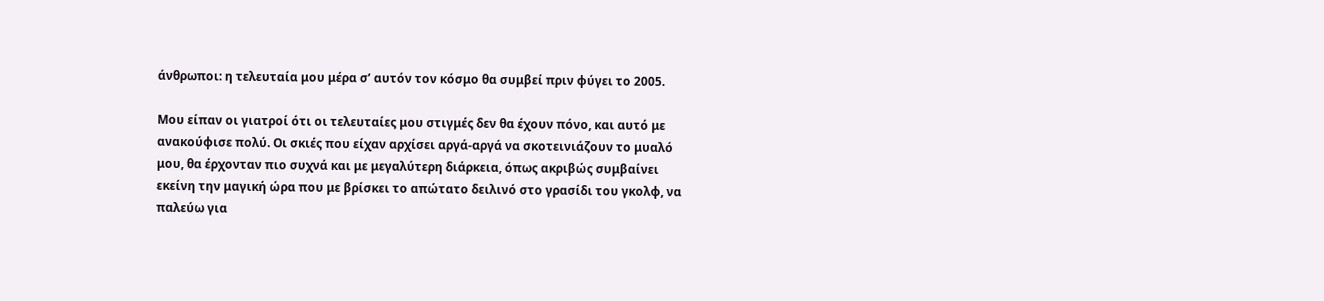άνθρωποι: η τελευταία μου μέρα σ’ αυτόν τον κόσμο θα συμβεί πριν φύγει το 2005.

Μου είπαν οι γιατροί ότι οι τελευταίες μου στιγμές δεν θα έχουν πόνο, και αυτό με ανακούφισε πολύ. Οι σκιές που είχαν αρχίσει αργά-αργά να σκοτεινιάζουν το μυαλό μου, θα έρχονταν πιο συχνά και με μεγαλύτερη διάρκεια, όπως ακριβώς συμβαίνει εκείνη την μαγική ώρα που με βρίσκει το απώτατο δειλινό στο γρασίδι του γκολφ, να παλεύω για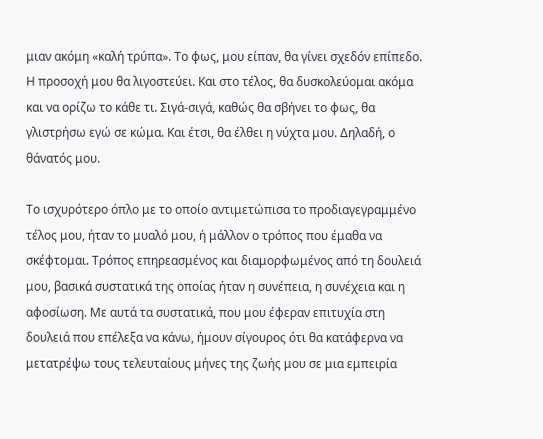μιαν ακόμη «καλή τρύπα». Το φως, μου είπαν, θα γίνει σχεδόν επίπεδο. Η προσοχή μου θα λιγοστεύει. Και στο τέλος, θα δυσκολεύομαι ακόμα και να ορίζω το κάθε τι. Σιγά-σιγά, καθώς θα σβήνει το φως, θα γλιστρήσω εγώ σε κώμα. Και έτσι, θα έλθει η νύχτα μου. Δηλαδή, ο θάνατός μου.

Το ισχυρότερο όπλο με το οποίο αντιμετώπισα το προδιαγεγραμμένο τέλος μου, ήταν το μυαλό μου, ή μάλλον ο τρόπος που έμαθα να σκέφτομαι. Τρόπος επηρεασμένος και διαμορφωμένος από τη δουλειά μου, βασικά συστατικά της οποίας ήταν η συνέπεια, η συνέχεια και η αφοσίωση. Με αυτά τα συστατικά, που μου έφεραν επιτυχία στη δουλειά που επέλεξα να κάνω, ήμουν σίγουρος ότι θα κατάφερνα να μετατρέψω τους τελευταίους μήνες της ζωής μου σε μια εμπειρία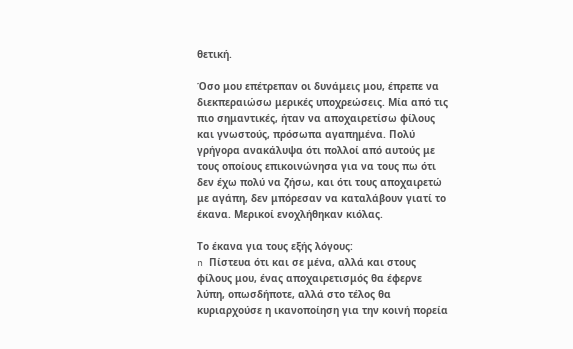θετική.

Όσο μου επέτρεπαν οι δυνάμεις μου, έπρεπε να διεκπεραιώσω μερικές υποχρεώσεις. Μία από τις πιο σημαντικές, ήταν να αποχαιρετίσω φίλους και γνωστούς, πρόσωπα αγαπημένα. Πολύ γρήγορα ανακάλυψα ότι πολλοί από αυτούς με τους οποίους επικοινώνησα για να τους πω ότι δεν έχω πολύ να ζήσω, και ότι τους αποχαιρετώ με αγάπη, δεν μπόρεσαν να καταλάβουν γιατί το έκανα. Μερικοί ενοχλήθηκαν κιόλας.

Το έκανα για τους εξής λόγους:
n Πίστευα ότι και σε μένα, αλλά και στους φίλους μου, ένας αποχαιρετισμός θα έφερνε λύπη, οπωσδήποτε, αλλά στο τέλος θα κυριαρχούσε η ικανοποίηση για την κοινή πορεία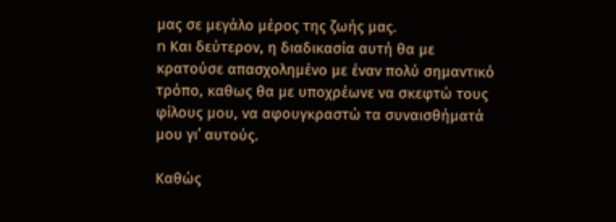μας σε μεγάλο μέρος της ζωής μας.
n Και δεύτερον, η διαδικασία αυτή θα με κρατούσε απασχολημένο με έναν πολύ σημαντικό τρόπο, καθως θα με υποχρέωνε να σκεφτώ τους φίλους μου, να αφουγκραστώ τα συναισθήματά μου γι’ αυτούς.

Καθώς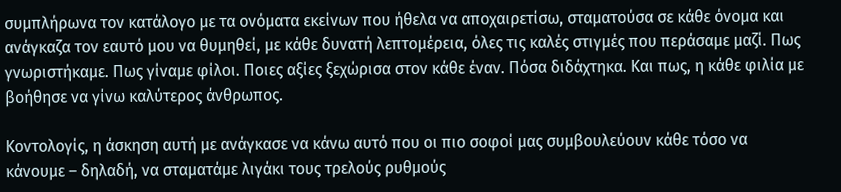συμπλήρωνα τον κατάλογο με τα ονόματα εκείνων που ήθελα να αποχαιρετίσω, σταματούσα σε κάθε όνομα και ανάγκαζα τον εαυτό μου να θυμηθεί, με κάθε δυνατή λεπτομέρεια, όλες τις καλές στιγμές που περάσαμε μαζί. Πως γνωριστήκαμε. Πως γίναμε φίλοι. Ποιες αξίες ξεχώρισα στον κάθε έναν. Πόσα διδάχτηκα. Και πως, η κάθε φιλία με βοήθησε να γίνω καλύτερος άνθρωπος.

Κοντολογίς, η άσκηση αυτή με ανάγκασε να κάνω αυτό που οι πιο σοφοί μας συμβουλεύουν κάθε τόσο να κάνουμε – δηλαδή, να σταματάμε λιγάκι τους τρελούς ρυθμούς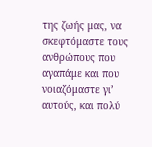της ζωής μας, να σκεφτόμαστε τους ανθρώπους που αγαπάμε και που νοιαζόμαστε γι’ αυτούς, και πολύ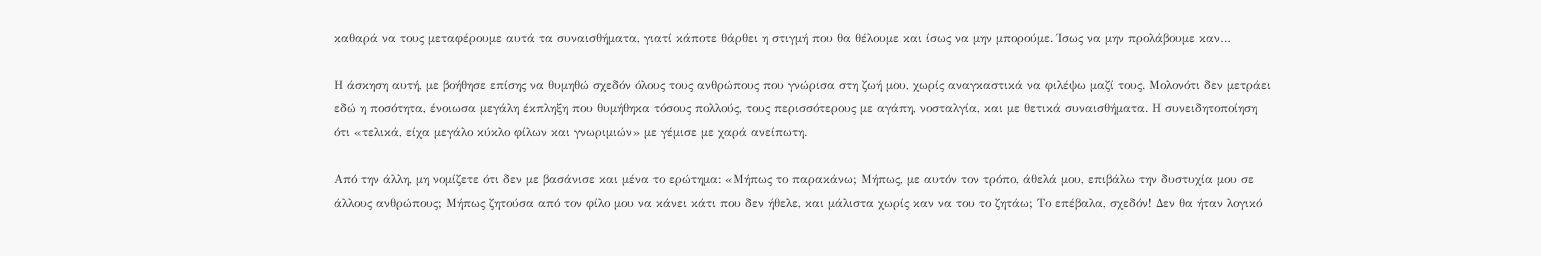καθαρά να τους μεταφέρουμε αυτά τα συναισθήματα, γιατί κάποτε θάρθει η στιγμή που θα θέλουμε και ίσως να μην μπορούμε. Ίσως να μην προλάβουμε καν…

Η άσκηση αυτή, με βοήθησε επίσης να θυμηθώ σχεδόν όλους τους ανθρώπους που γνώρισα στη ζωή μου, χωρίς αναγκαστικά να φιλέψω μαζί τους. Μολονότι δεν μετράει εδώ η ποσότητα, ένοιωσα μεγάλη έκπληξη που θυμήθηκα τόσους πολλούς, τους περισσότερους με αγάπη, νοσταλγία, και με θετικά συναισθήματα. Η συνειδητοποίηση ότι «τελικά, είχα μεγάλο κύκλο φίλων και γνωριμιών» με γέμισε με χαρά ανείπωτη.

Από την άλλη, μη νομίζετε ότι δεν με βασάνισε και μένα το ερώτημα: «Μήπως το παρακάνω; Μήπως, με αυτόν τον τρόπο, άθελά μου, επιβάλω την δυστυχία μου σε άλλους ανθρώπους; Μήπως ζητούσα από τον φίλο μου να κάνει κάτι που δεν ήθελε, και μάλιστα χωρίς καν να του το ζητάω; Το επέβαλα, σχεδόν! Δεν θα ήταν λογικό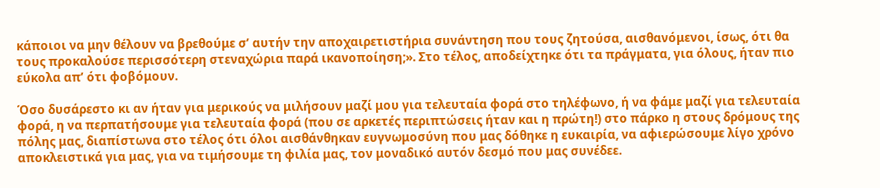κάποιοι να μην θέλουν να βρεθούμε σ’ αυτήν την αποχαιρετιστήρια συνάντηση που τους ζητούσα, αισθανόμενοι, ίσως, ότι θα τους προκαλούσε περισσότερη στεναχώρια παρά ικανοποίηση;». Στο τέλος, αποδείχτηκε ότι τα πράγματα, για όλους, ήταν πιο εύκολα απ’ ότι φοβόμουν.

Όσο δυσάρεστο κι αν ήταν για μερικούς να μιλήσουν μαζί μου για τελευταία φορά στο τηλέφωνο, ή να φάμε μαζί για τελευταία φορά, η να περπατήσουμε για τελευταία φορά (που σε αρκετές περιπτώσεις ήταν και η πρώτη!) στο πάρκο η στους δρόμους της πόλης μας, διαπίστωνα στο τέλος ότι όλοι αισθάνθηκαν ευγνωμοσύνη που μας δόθηκε η ευκαιρία, να αφιερώσουμε λίγο χρόνο αποκλειστικά για μας, για να τιμήσουμε τη φιλία μας, τον μοναδικό αυτόν δεσμό που μας συνέδεε.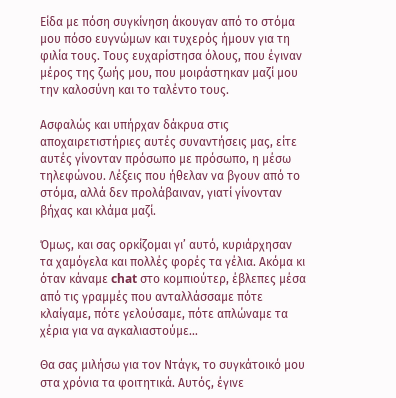Είδα με πόση συγκίνηση άκουγαν από το στόμα μου πόσο ευγνώμων και τυχερός ήμουν για τη φιλία τους. Τους ευχαρίστησα όλους, που έγιναν μέρος της ζωής μου, που μοιράστηκαν μαζί μου την καλοσύνη και το ταλέντο τους.

Ασφαλώς και υπήρχαν δάκρυα στις αποχαιρετιστήριες αυτές συναντήσεις μας, είτε αυτές γίνονταν πρόσωπο με πρόσωπο, η μέσω τηλεφώνου. Λέξεις που ήθελαν να βγουν από το στόμα, αλλά δεν προλάβαιναν, γιατί γίνονταν βήχας και κλάμα μαζί.

Όμως, και σας ορκίζομαι γι’ αυτό, κυριάρχησαν τα χαμόγελα και πολλές φορές τα γέλια. Ακόμα κι όταν κάναμε chat στο κομπιούτερ, έβλεπες μέσα από τις γραμμές που ανταλλάσσαμε πότε κλαίγαμε, πότε γελούσαμε, πότε απλώναμε τα χέρια για να αγκαλιαστούμε…

Θα σας μιλήσω για τον Ντάγκ, το συγκάτοικό μου στα χρόνια τα φοιτητικά. Αυτός, έγινε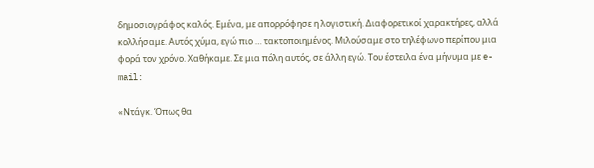δημοσιογράφος καλός. Εμένα, με απορρόφησε η λογιστική. Διαφορετικοί χαρακτήρες, αλλά κολλήσαμε. Αυτός χύμα, εγώ πιο … τακτοποιημένος. Μιλούσαμε στο τηλέφωνο περίπου μια φορά τον χρόνο. Χαθήκαμε. Σε μια πόλη αυτός, σε άλλη εγώ. Του έστειλα ένα μήνυμα με e-mail:

«Ντάγκ. Όπως θα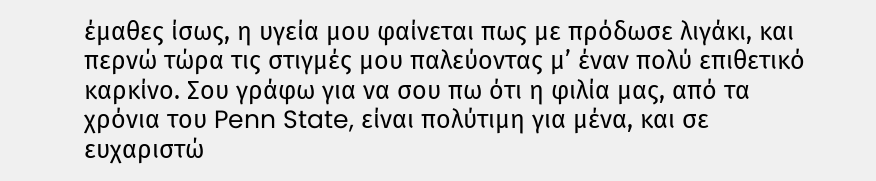έμαθες ίσως, η υγεία μου φαίνεται πως με πρόδωσε λιγάκι, και περνώ τώρα τις στιγμές μου παλεύοντας μ’ έναν πολύ επιθετικό καρκίνο. Σου γράφω για να σου πω ότι η φιλία μας, από τα χρόνια του Penn State, είναι πολύτιμη για μένα, και σε ευχαριστώ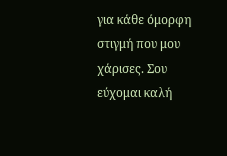για κάθε όμορφη στιγμή που μου χάρισες. Σου εύχομαι καλή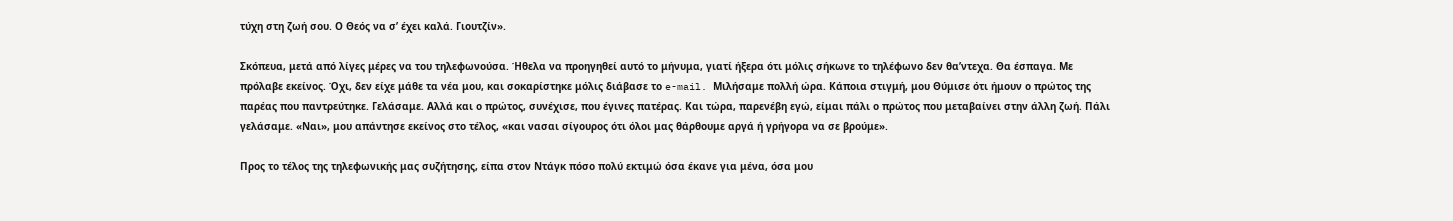τύχη στη ζωή σου. Ο Θεός να σ’ έχει καλά. Γιουτζίν».

Σκόπευα, μετά από λίγες μέρες να του τηλεφωνούσα. Ήθελα να προηγηθεί αυτό το μήνυμα, γιατί ήξερα ότι μόλις σήκωνε το τηλέφωνο δεν θα’ντεχα. Θα έσπαγα. Με πρόλαβε εκείνος. Όχι, δεν είχε μάθε τα νέα μου, και σοκαρίστηκε μόλις διάβασε το e-mail. Μιλήσαμε πολλή ώρα. Κάποια στιγμή, μου Θύμισε ότι ήμουν ο πρώτος της παρέας που παντρεύτηκε. Γελάσαμε. Αλλά και ο πρώτος, συνέχισε, που έγινες πατέρας. Και τώρα, παρενέβη εγώ, είμαι πάλι ο πρώτος που μεταβαίνει στην άλλη ζωή. Πάλι γελάσαμε. «Ναι», μου απάντησε εκείνος στο τέλος, «και νασαι σίγουρος ότι όλοι μας θάρθουμε αργά ή γρήγορα να σε βρούμε».

Προς το τέλος της τηλεφωνικής μας συζήτησης, είπα στον Ντάγκ πόσο πολύ εκτιμώ όσα έκανε για μένα, όσα μου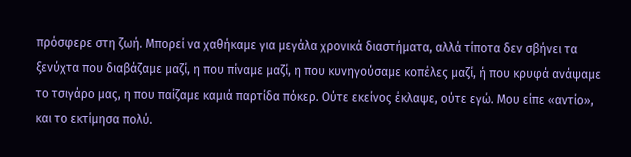πρόσφερε στη ζωή. Μπορεί να χαθήκαμε για μεγάλα χρονικά διαστήματα, αλλά τίποτα δεν σβήνει τα ξενύχτα που διαβάζαμε μαζί, η που πίναμε μαζί, η που κυνηγούσαμε κοπέλες μαζί, ή που κρυφά ανάψαμε το τσιγάρο μας, η που παίζαμε καμιά παρτίδα πόκερ. Ούτε εκείνος έκλαψε, ούτε εγώ. Μου είπε «αντίο», και το εκτίμησα πολύ.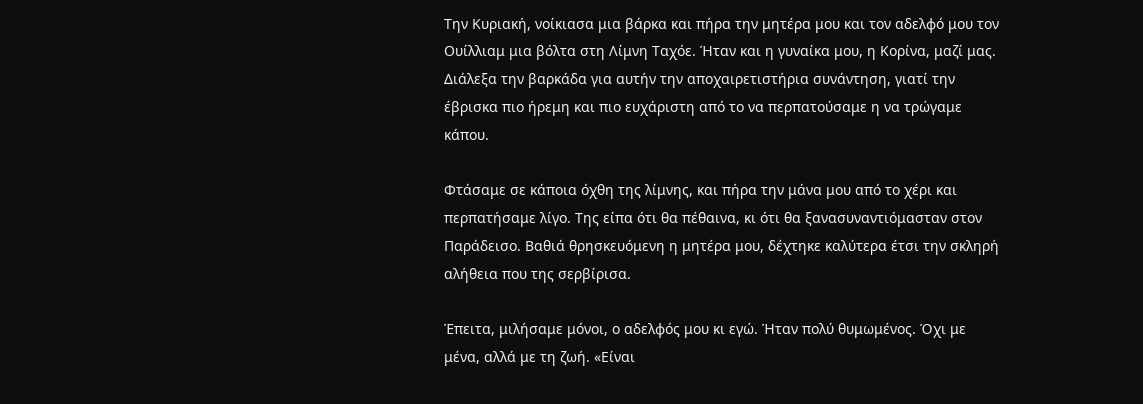Την Κυριακή, νοίκιασα μια βάρκα και πήρα την μητέρα μου και τον αδελφό μου τον Ουίλλιαμ μια βόλτα στη Λίμνη Ταχόε. Ήταν και η γυναίκα μου, η Κορίνα, μαζί μας. Διάλεξα την βαρκάδα για αυτήν την αποχαιρετιστήρια συνάντηση, γιατί την έβρισκα πιο ήρεμη και πιο ευχάριστη από το να περπατούσαμε η να τρώγαμε κάπου.

Φτάσαμε σε κάποια όχθη της λίμνης, και πήρα την μάνα μου από το χέρι και περπατήσαμε λίγο. Της είπα ότι θα πέθαινα, κι ότι θα ξανασυναντιόμασταν στον Παράδεισο. Βαθιά θρησκευόμενη η μητέρα μου, δέχτηκε καλύτερα έτσι την σκληρή αλήθεια που της σερβίρισα.

Έπειτα, μιλήσαμε μόνοι, ο αδελφός μου κι εγώ. Ήταν πολύ θυμωμένος. Όχι με μένα, αλλά με τη ζωή. «Είναι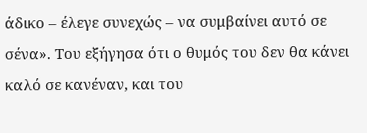άδικο – έλεγε συνεχώς – να συμβαίνει αυτό σε σένα». Του εξήγησα ότι ο θυμός του δεν θα κάνει καλό σε κανέναν, και του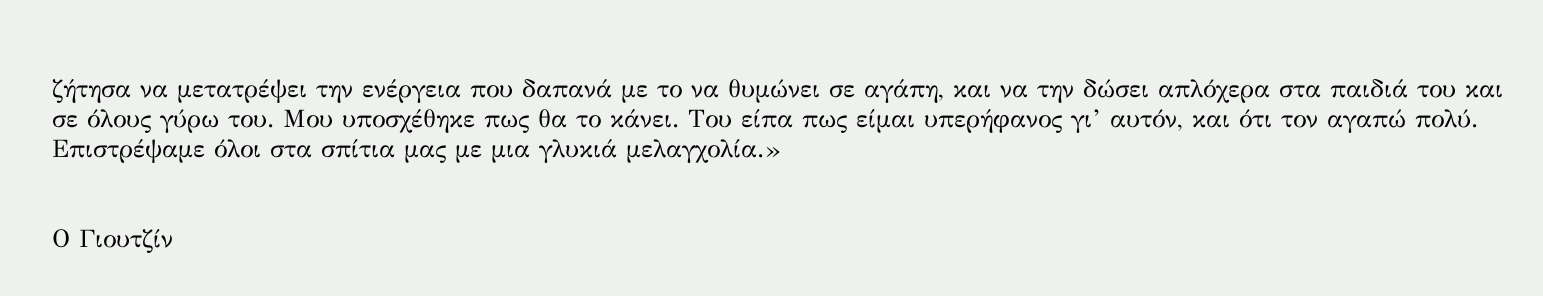ζήτησα να μετατρέψει την ενέργεια που δαπανά με το να θυμώνει σε αγάπη, και να την δώσει απλόχερα στα παιδιά του και σε όλους γύρω του. Μου υποσχέθηκε πως θα το κάνει. Του είπα πως είμαι υπερήφανος γι’ αυτόν, και ότι τον αγαπώ πολύ. Επιστρέψαμε όλοι στα σπίτια μας με μια γλυκιά μελαγχολία.»


Ο Γιουτζίν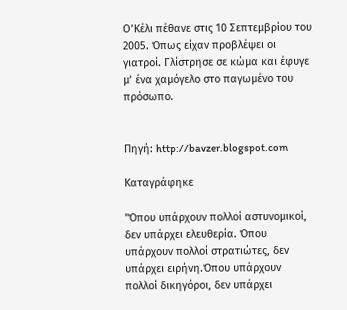Ο’Κέλι πέθανε στις 10 Σεπτεμβρίου του 2005. Όπως είχαν προβλέψει οι γιατροί. Γλίστρησε σε κώμα και έφυγε μ’ ένα χαμόγελο στο παγωμένο του πρόσωπο.


Πηγή: http://bavzer.blogspot.com

Καταγράφηκε

"Όπου υπάρχουν πολλοί αστυνομικοί, δεν υπάρχει ελευθερία. Όπου υπάρχουν πολλοί στρατιώτες, δεν υπάρχει ειρήνη.Όπου υπάρχουν πολλοί δικηγόροι, δεν υπάρχει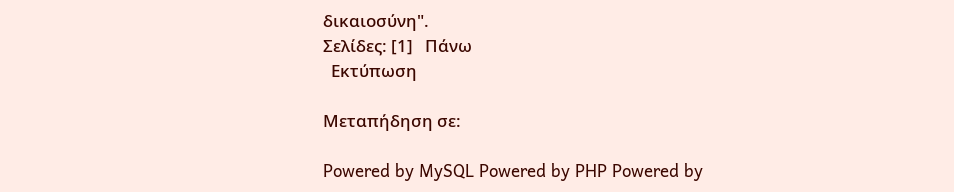δικαιοσύνη".
Σελίδες: [1]   Πάνω
  Εκτύπωση

Μεταπήδηση σε:

Powered by MySQL Powered by PHP Powered by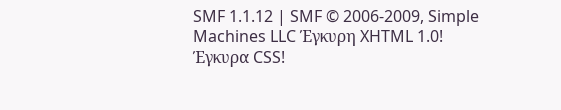SMF 1.1.12 | SMF © 2006-2009, Simple Machines LLC Έγκυρη XHTML 1.0! Έγκυρα CSS!